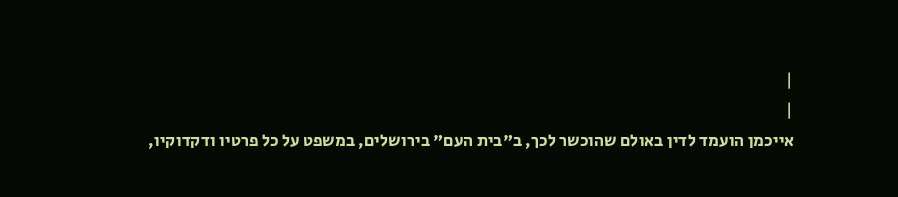|
|
אייכמן הועמד לדין באולם שהוכשר לכך, ב"בית העם" בירושלים, במשפט על כל פרטיו ודקדוקיו,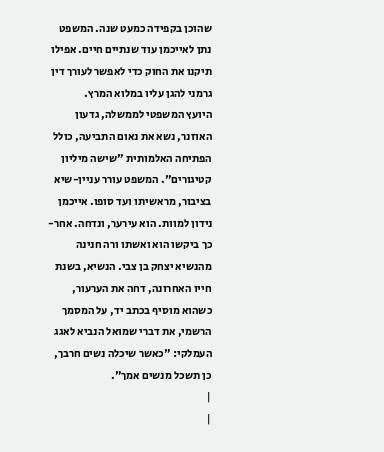שהוכן בקפידה כמעט שנה. המשפט נתן לאייכמן עוד שנתיים חיים. אפילו תיקנו את החוק כדי לאפשר לעורך דין גרמני להגן עליו במלוא המרץ.
היועץ המשפטי לממשלה, גדעון האוזנר, נשא את נאום התביעה, כולל הפתיחה האלמותית "שישה מיליון קטיגורים". המשפט עורר עניין-שיא בציבור, מראשיתו ועד סופו. אייכמן נידון למוות. הוא עירער, ונדחה. אחר-כך ביקשו הוא ואשתו ורה חנינה מהנשיא יצחק בן צבי. הנשיא, בשנת חייו האחרונה, דחה את הערעור, כשהוא מוסיף בכתב יד, על המסמך הרשמי, את דברי שמואל הנביא לאגג העמלקי: "כאשר שיכלה נשים חרבך, כן תשכל מנשים אמך".
|
|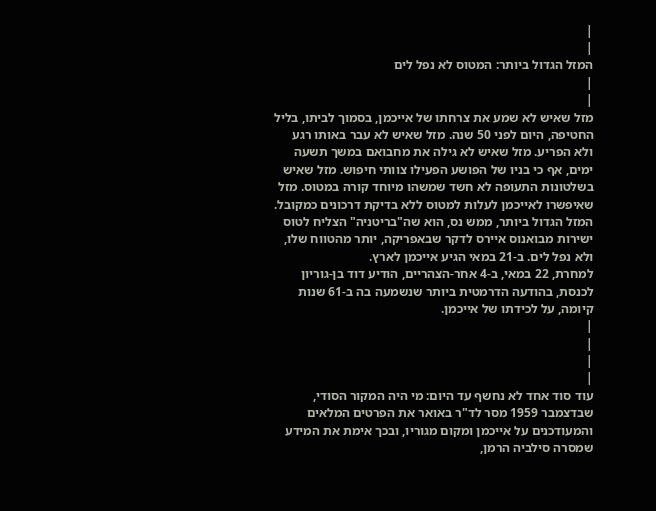|
|
המזל הגדול ביותר: המטוס לא נפל לים
|
|
מזל שאיש לא שמע את צרחתו של אייכמן, בסמוך לביתו, בליל החטיפה, היום לפני 50 שנה. מזל שאיש לא עבר באותו רגע ולא הפריע. מזל שאיש לא גילה את מחבואם במשך תשעה ימים, אף כי בניו של הפושע הפעילו צוותי חיפוש. מזל שאיש בשלטונות התעופה לא חשד שמשהו מיוחד קורה במטוס. מזל שאיפשרו לאייכמן לעלות למטוס ללא בדיקת דרכונים כמקובל. המזל הגדול ביותר, ממש נס, הוא שה"בריטניה" הצליח לטוס ישירות מבואנוס איירס לדקר שבאפריקה, יותר מהטווח שלו, ולא נפל לים. ב-21 במאי הגיע אייכמן לארץ.
למחרת, 22 במאי, ב-4 אחר-הצהריים, הודיע דוד בן-גוריון לכנסת, בהודעה הדרמטית ביותר שנשמעה בה ב-61 שנות קיומה, על לכידתו של אייכמן.
|
|
|
|
עוד סוד אחד לא נחשף עד היום: מי היה המקור הסודי, שבדצמבר 1959 מסר לד"ר באואר את הפרטים המלאים והמעודכנים על אייכמן ומקום מגוריו, ובכך אימת את המידע שמסרה סילביה הרמן,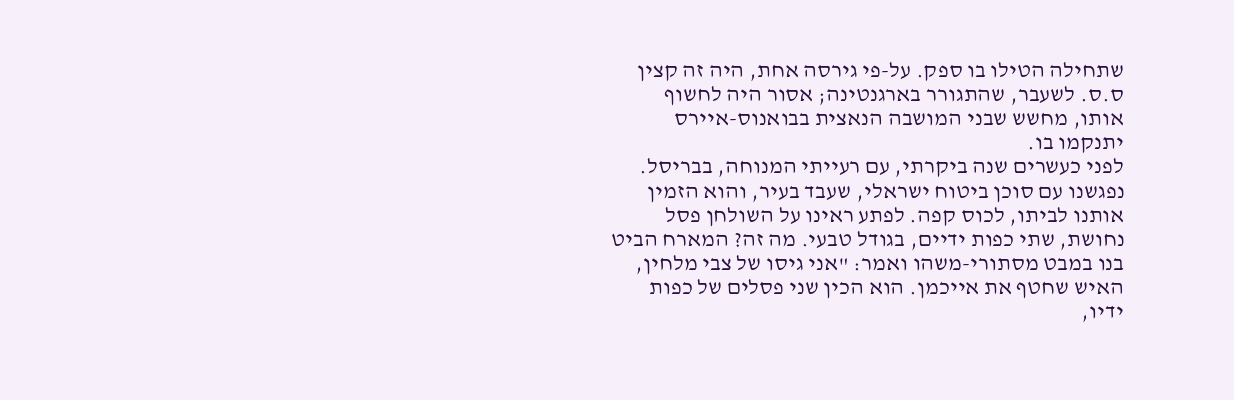שתחילה הטילו בו ספק. על-פי גירסה אחת, היה זה קצין ס.ס. לשעבר, שהתגורר בארגנטינה; אסור היה לחשוף אותו, מחשש שבני המושבה הנאצית בבואנוס-איירס יתנקמו בו.
לפני כעשרים שנה ביקרתי, עם רעייתי המנוחה, בבריסל. נפגשנו עם סוכן ביטוח ישראלי, שעבד בעיר, והוא הזמין אותנו לביתו, לכוס קפה. לפתע ראינו על השולחן פסל נחושת, שתי כפות ידיים, בגודל טבעי. מה זה? המארח הביט בנו במבט מסתורי-משהו ואמר: "אני גיסו של צבי מלחין, האיש שחטף את אייכמן. הוא הכין שני פסלים של כפות ידיו,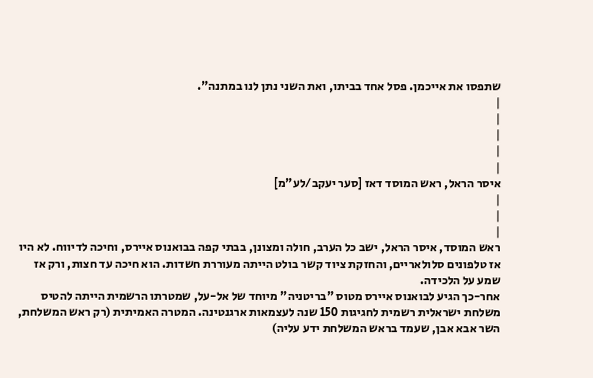שתפסו את אייכמן. פסל אחד בביתו, ואת השני נתן לנו במתנה".
|
|
|
|
|
איסר הראל, ראש המוסד דאז [סער יעקב/לע"מ]
|
|
|
ראש המוסד, איסר הראל, ישב כל הערב, חולה ומצונן, בבתי קפה בבואנוס איירס, וחיכה לדיווח. לא היו אז טלפונים סלולאריים, והחזקת ציוד קשר בולט הייתה מעוררת חשדות. הוא חיכה עד חצות, ורק אז שמע על הלכידה.
אחר-כך הגיע לבואנוס איירס מטוס "בריטניה" מיוחד של אל-על, שמטרתו הרשמית הייתה להטיס משלחת ישראלית רשמית לחגיגות 150 שנה לעצמאות ארגנטינה. המטרה האמיתית (רק ראש המשלחת, השר אבא אבן, שעמד בראש המשלחת ידע עליה)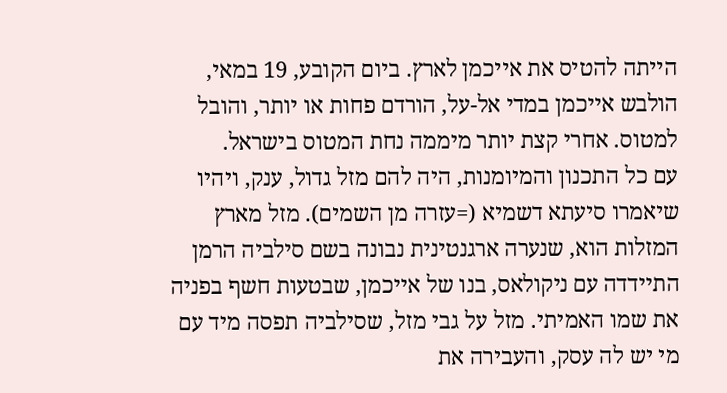הייתה להטיס את אייכמן לארץ. ביום הקובע, 19 במאי, הולבש אייכמן במדי אל-על, הורדם פחות או יותר, והובל למטוס. אחרי קצת יותר מיממה נחת המטוס בישראל.
עם כל התכנון והמיומנות, היה להם מזל גדול, ענק, ויהיו שיאמרו סיעתא דשמיא (=עזרה מן השמים). מזל מארץ המזלות הוא, שנערה ארגנטינית נבונה בשם סילביה הרמן התיידדה עם ניקולאס, בנו של אייכמן, שבטעות חשף בפניה את שמו האמיתי. מזל על גבי מזל, שסילביה תפסה מיד עם מי יש לה עסק, והעבירה את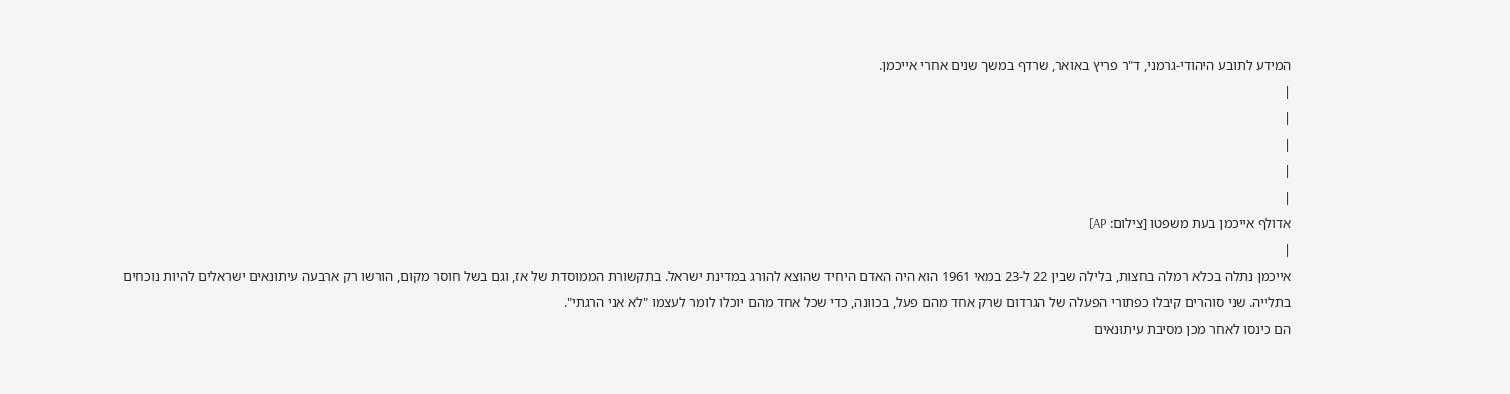המידע לתובע היהודי-גרמני, ד"ר פריץ באואר, שרדף במשך שנים אחרי אייכמן.
|
|
|
|
|
אדולף אייכמן בעת משפטו [צילום: AP]
|
אייכמן נתלה בכלא רמלה בחצות, בלילה שבין 22 ל-23 במאי 1961 הוא היה האדם היחיד שהוצא להורג במדינת ישראל. בתקשורת הממוסדת של אז, וגם בשל חוסר מקום, הורשו רק ארבעה עיתונאים ישראלים להיות נוכחים בתלייה. שני סוהרים קיבלו כפתורי הפעלה של הגרדום שרק אחד מהם פעל, בכוונה, כדי שכל אחד מהם יוכלו לומר לעצמו "לא אני הרגתי".
הם כינסו לאחר מכן מסיבת עיתונאים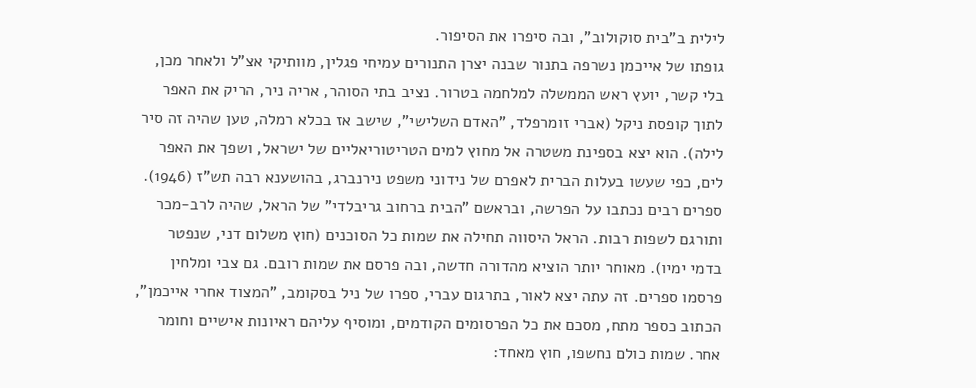לילית ב"בית סוקולוב", ובה סיפרו את הסיפור.
גופתו של אייכמן נשרפה בתנור שבנה יצרן התנורים עמיחי פגלין, מוותיקי אצ"ל ולאחר מכן, בלי קשר, יועץ ראש הממשלה למלחמה בטרור. נציב בתי הסוהר, אריה ניר, הריק את האפר לתוך קופסת ניקל (אברי זומרפלד, "האדם השלישי", שישב אז בכלא רמלה, טען שהיה זה סיר לילה). הוא יצא בספינת משטרה אל מחוץ למים הטריטוריאליים של ישראל, ושפך את האפר לים, כפי שעשו בעלות הברית לאפרם של נידוני משפט נירנברג, בהושענא רבה תש"ז (1946).
ספרים רבים נכתבו על הפרשה, ובראשם "הבית ברחוב גריבלדי" של הראל, שהיה לרב-מכר ותורגם לשפות רבות. הראל היסווה תחילה את שמות כל הסוכנים (חוץ משלום דני, שנפטר בדמי ימיו). מאוחר יותר הוציא מהדורה חדשה, ובה פרסם את שמות רובם. גם צבי ומלחין פרסמו ספרים. זה עתה יצא לאור, בתרגום עברי, ספרו של ניל בסקומב, "המצוד אחרי אייכמן", הכתוב כספר מתח, מסכם את כל הפרסומים הקודמים, ומוסיף עליהם ראיונות אישיים וחומר אחר. שמות כולם נחשפו, חוץ מאחד: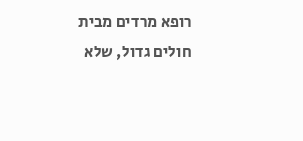רופא מרדים מבית חולים גדול, שלא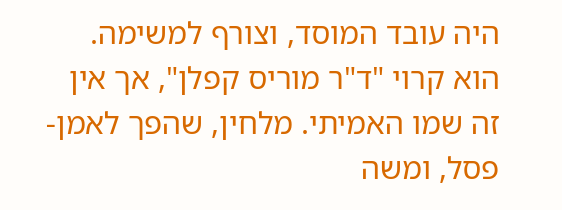היה עובד המוסד, וצורף למשימה. הוא קרוי "ד"ר מוריס קפלן", אך אין זה שמו האמיתי. מלחין, שהפך לאמן-פסל, ומשה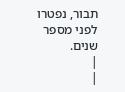תבור, נפטרו לפני מספר שנים.
|
|